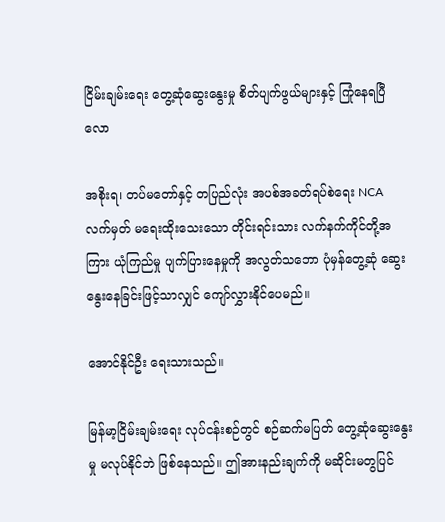ငြိမ်းချမ်းရေး တွေ့ဆုံဆွေးနွေးမှု စိတ်ပျက်ဖွယ်များနှင့် ကြုံနေရပြီလော

အစိုးရ၊ တပ်မတော်နှင့် တပြည်လုံး အပစ်အခတ်ရပ်စဲရေး NCA လက်မှတ် မရေးထိုးသေးသော တိုင်းရင်းသား လက်နက်ကိုင်တို့အကြား ယုံကြည်မှု ပျက်ပြားနေမှုကို အလွတ်သဘော ပုံမှန်တွေ့ဆုံ ဆွေးနွေးနေခြင်းဖြင့်သာလျှင် ကျော်လွှားနိုင်ပေမည်။

အောင်နိုင်ဦး ရေးသားသည်။

မြန်မာ့ငြိမ်းချမ်းရေး လုပ်ငန်းစဉ်တွင် စဉ်ဆက်မပြတ် တွေ့ဆုံဆွေးနွေးမှု မလုပ်နိုင်ဘဲ ဖြစ်နေသည်။ ဤအားနည်းချက်ကို မဆိုင်းမတွပြင်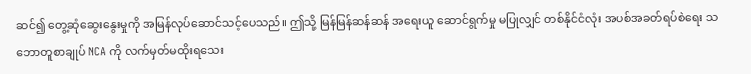ဆင်၍ တွေ့ဆုံဆွေးနွေးမှုကို အမြန်လုပ်ဆောင်သင့်ပေသည်။ ဤသို့ မြန်မြန်ဆန်ဆန် အရေးယူ ဆောင်ရွက်မှု မပြုလျှင် တစ်နိုင်ငံလုံး အပစ်အခတ်ရပ်စဲရေး သဘောတူစာချုပ် NCA ကို လက်မှတ်မထိုးရသေး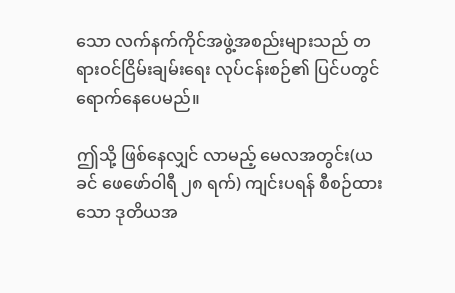သော လက်နက်ကိုင်အဖွဲ့အစည်းများသည် တရားဝင်ငြိမ်းချမ်းရေး လုပ်ငန်းစဉ်၏ ပြင်ပတွင် ရောက်နေပေမည်။

ဤသို့ ဖြစ်နေလျှင် လာမည့် မေလအတွင်း(ယခင် ဖေဖော်ဝါရီ ၂၈ ရက်) ကျင်းပရန် စီစဉ်ထားသော ဒုတိယအ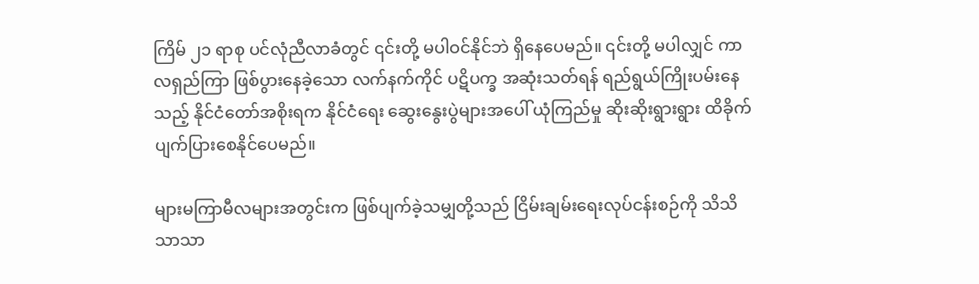ကြိမ် ၂၁ ရာစု ပင်လုံညီလာခံတွင် ၎င်းတို့ မပါဝင်နိုင်ဘဲ ရှိနေပေမည်။ ၎င်းတို့ မပါလျှင် ကာလရှည်ကြာ ဖြစ်ပွားနေခဲ့သော လက်နက်ကိုင် ပဋိပက္ခ အဆုံးသတ်ရန် ရည်ရွယ်ကြိုးပမ်းနေသည့် နိုင်ငံတော်အစိုးရက နိုင်ငံရေး ဆွေးနွေးပွဲများအပေါ် ယုံကြည်မှု ဆိုးဆိုးရွားရွား ထိခိုက်ပျက်ပြားစေနိုင်ပေမည်။

များမကြာမီလများအတွင်းက ဖြစ်ပျက်ခဲ့သမျှတို့သည် ငြိမ်းချမ်းရေးလုပ်ငန်းစဉ်ကို သိသိသာသာ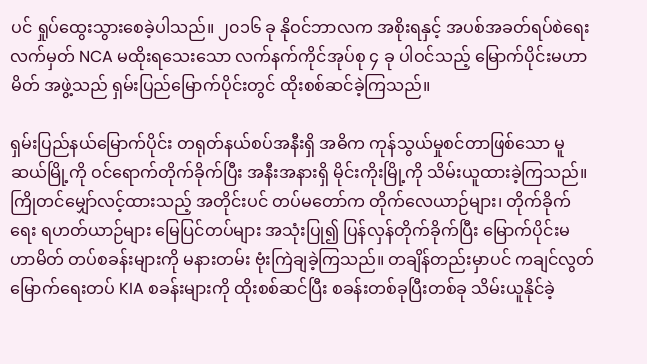ပင် ရှုပ်ထွေးသွားစေခဲ့ပါသည်။ ၂၀၁၆ ခု နိုဝင်ဘာလက အစိုးရနှင့် အပစ်အခတ်ရပ်စဲရေးလက်မှတ် NCA မထိုးရသေးသော လက်နက်ကိုင်အုပ်စု ၄ ခု ပါဝင်သည့် မြောက်ပိုင်းမဟာမိတ် အဖွဲ့သည် ရှမ်းပြည်မြောက်ပိုင်းတွင် ထိုးစစ်ဆင်ခဲ့ကြသည်။

ရှမ်းပြည်နယ်မြောက်ပိုင်း တရုတ်နယ်စပ်အနီးရှိ အဓိက ကုန်သွယ်မှုစင်တာဖြစ်သော မူဆယ်မြို့ကို ဝင်ရောက်တိုက်ခိုက်ပြီး အနီးအနားရှိ မိုင်းကိုးမြို့ကို သိမ်းယူထားခဲ့ကြသည်။ ကြိုတင်မျှော်လင့်ထားသည့် အတိုင်းပင် တပ်မတော်က တိုက်လေယာဉ်များ၊ တိုက်ခိုက်ရေး ရဟတ်ယာဉ်များ မြေပြင်တပ်များ အသုံးပြု၍ ပြန်လှန်တိုက်ခိုက်ပြီး မြောက်ပိုင်းမဟာမိတ် တပ်စခန်းများကို မနားတမ်း ဗုံးကြဲချခဲ့ကြသည်။ တချိန်တည်းမှာပင် ကချင်လွတ်မြောက်ရေးတပ် KIA စခန်းများကို ထိုးစစ်ဆင်ပြီး စခန်းတစ်ခုပြီးတစ်ခု သိမ်းယူနိုင်ခဲ့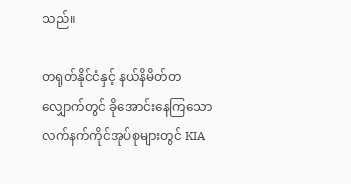သည်။

တရုတ်နိုင်ငံနှင့် နယ်နိမိတ်တလျှောက်တွင် ခိုအောင်းနေကြသော လက်နက်ကိုင်အုပ်စုများတွင် KIA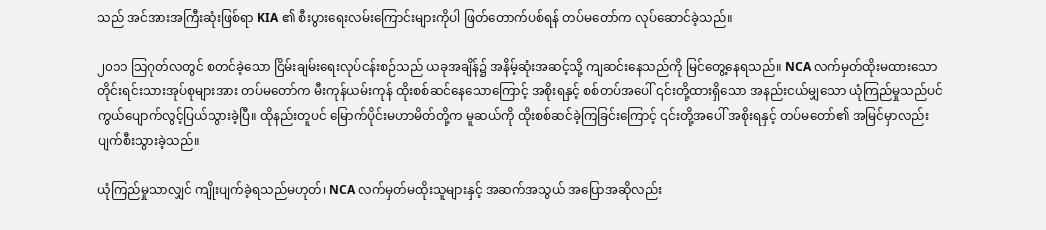သည် အင်အားအကြီးဆုံးဖြစ်ရာ KIA ၏ စီးပွားရေးလမ်းကြောင်းများကိုပါ ဖြတ်တောက်ပစ်ရန် တပ်မတော်က လုပ်ဆောင်ခဲ့သည်။

၂၀၁၁ သြဂုတ်လတွင် စတင်ခဲ့သော ငြိမ်းချမ်းရေးလုပ်ငန်းစဉ်သည် ယခုအချိန်၌ အနိမ့်ဆုံးအဆင့်သို့ ကျဆင်းနေသည်ကို မြင်တွေ့နေရသည်။ NCA လက်မှတ်ထိုးမထားသော တိုင်းရင်းသားအုပ်စုများအား တပ်မတော်က မီးကုန်ယမ်းကုန် ထိုးစစ်ဆင်နေသောကြောင့် အစိုးရနှင့် စစ်တပ်အပေါ် ၎င်းတို့ထားရှိသော အနည်းငယ်မျှသော ယုံကြည်မှုသည်ပင် ကွယ်ပျောက်လွင့်ပြယ်သွားခဲ့ပြီ။ ထိုနည်းတူပင် မြောက်ပိုင်းမဟာမိတ်တို့က မူဆယ်ကို ထိုးစစ်ဆင်ခဲ့ကြခြင်းကြောင့် ၎င်းတို့အပေါ် အစိုးရနှင့် တပ်မတော်၏ အမြင်မှာလည်း ပျက်စီးသွားခဲ့သည်။

ယုံကြည်မှုသာလျှင် ကျိုးပျက်ခဲ့ရသည်မဟုတ်၊ NCA လက်မှတ်မထိုးသူများနှင့် အဆက်အသွယ် အပြောအဆိုလည်း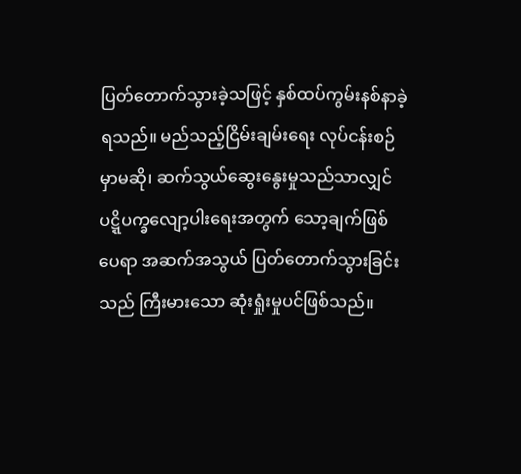ပြတ်တောက်သွားခဲ့သဖြင့် နှစ်ထပ်ကွမ်းနစ်နာခဲ့ရသည်။ မည်သည့်ငြိမ်းချမ်းရေး လုပ်ငန်းစဉ်မှာမဆို၊ ဆက်သွယ်ဆွေးနွေးမှုသည်သာလျှင် ပဋ္ဋိပက္ခလျော့ပါးရေးအတွက် သော့ချက်ဖြစ်ပေရာ အဆက်အသွယ် ပြတ်တောက်သွားခြင်းသည် ကြီးမားသော ဆုံးရှုံးမှုပင်ဖြစ်သည်။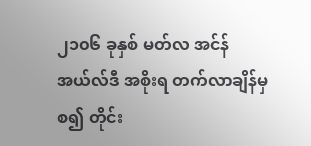၂၁၀၆ ခုနှစ် မတ်လ အင်န်အယ်လ်ဒီ အစိုးရ တက်လာချိန်မှစ၍ တိုင်း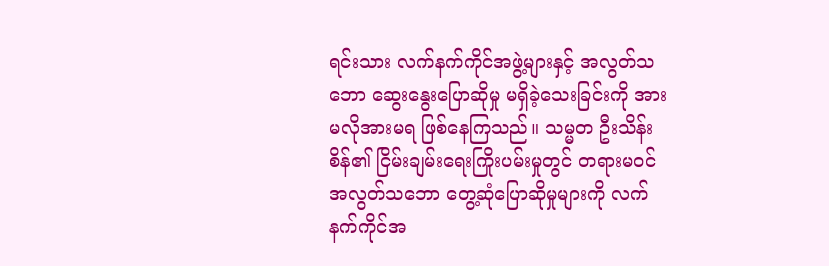ရင်းသား လက်နက်ကိုင်အဖွဲ့များနှင့် အလွတ်သဘော ဆွေးနွေးပြောဆိုမှု မရှိခဲ့သေးခြင်းကို အားမလိုအားမရ ဖြစ်နေကြသည်။ သမ္မတ ဦးသိန်းစိန်၏ ငြိမ်းချမ်းရေးကြိုးပမ်းမှုတွင် တရားမဝင် အလွတ်သဘော တွေ့ဆုံပြောဆိုမှုများကို လက်နက်ကိုင်အ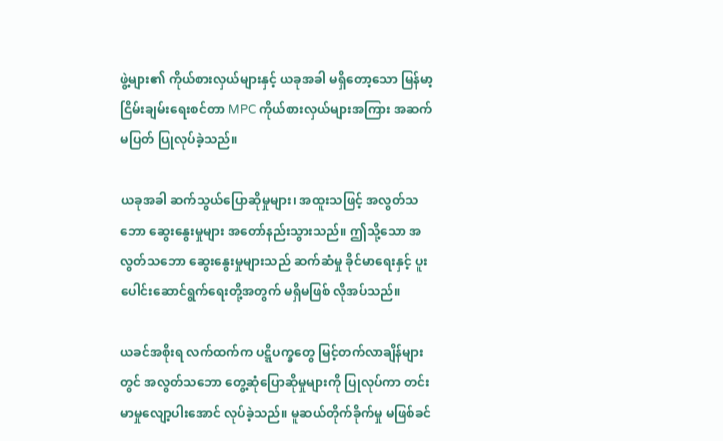ဖွဲ့များ၏ ကိုယ်စားလှယ်များနှင့် ယခုအခါ မရှိတော့သော မြန်မာ့ငြိမ်းချမ်းရေးစင်တာ MPC ကိုယ်စားလှယ်များအကြား အဆက်မပြတ် ပြုလုပ်ခဲ့သည်။

ယခုအခါ ဆက်သွယ်ပြောဆိုမှုများ၊ အထူးသဖြင့် အလွတ်သဘော ဆွေးနွေးမှုများ အတော်နည်းသွားသည်။ ဤသို့သော အလွတ်သဘော ဆွေးနွေးမှုများသည် ဆက်ဆံမှု ခိုင်မာရေးနှင့် ပူးပေါင်းဆောင်ရွက်ရေးတို့အတွက် မရှိမဖြစ် လိုအပ်သည်။

ယခင်အစိုးရ လက်ထက်က ပဋ္ဋိပက္ခတွေ မြင့်တက်လာချိန်များတွင် အလွတ်သဘော တွေ့ဆုံပြောဆိုမှုများကို ပြုလုပ်ကာ တင်းမာမှုလျော့ပါးအောင် လုပ်ခဲ့သည်။ မူဆယ်တိုက်ခိုက်မှု မဖြစ်ခင်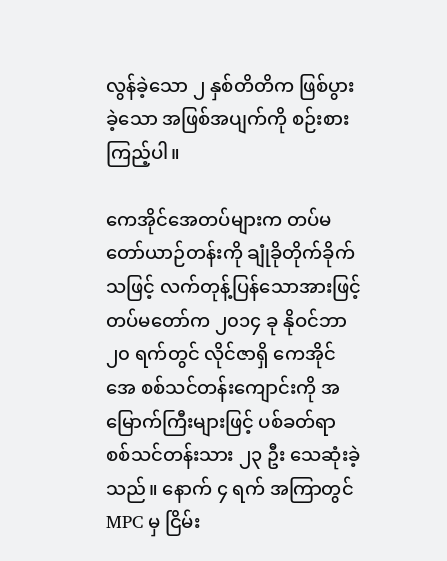လွန်ခဲ့သော ၂ နှစ်တိတိက ဖြစ်ပွားခဲ့သော အဖြစ်အပျက်ကို စဉ်းစားကြည့်ပါ။

ကေအိုင်အေတပ်များက တပ်မတော်ယာဉ်တန်းကို ချုံခိုတိုက်ခိုက်သဖြင့် လက်တုန့်ပြန်သောအားဖြင့် တပ်မတော်က ၂၀၁၄ ခု နိုဝင်ဘာ ၂၀ ရက်တွင် လိုင်ဇာရှိ ကေအိုင်အေ စစ်သင်တန်းကျောင်းကို အမြောက်ကြီးများဖြင့် ပစ်ခတ်ရာ စစ်သင်တန်းသား ၂၃ ဦး သေဆုံးခဲ့သည်။ နောက် ၄ ရက် အကြာတွင် MPC မှ ငြိမ်း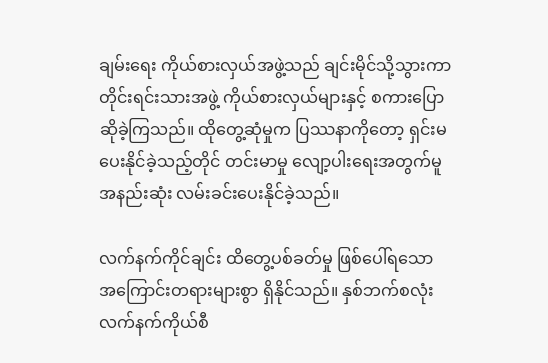ချမ်းရေး ကိုယ်စားလှယ်အဖွဲ့သည် ချင်းမိုင်သို့သွားကာ တိုင်းရင်းသားအဖွဲ့ ကိုယ်စားလှယ်များနှင့် စကားပြောဆိုခဲ့ကြသည်။ ထိုတွေ့ဆုံမှုက ပြဿနာကိုတော့ ရှင်းမပေးနိုင်ခဲ့သည့်တိုင် တင်းမာမှု လျော့ပါးရေးအတွက်မူ အနည်းဆုံး လမ်းခင်းပေးနိုင်ခဲ့သည်။

လက်နက်ကိုင်ချင်း ထိတွေ့ပစ်ခတ်မှု ဖြစ်ပေါ်ရသော အကြောင်းတရားများစွာ ရှိနိုင်သည်။ နှစ်ဘက်စလုံး လက်နက်ကိုယ်စီ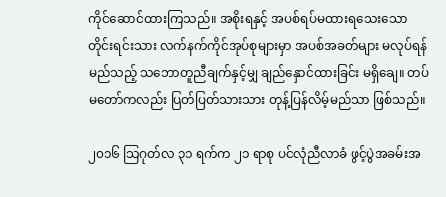ကိုင်ဆောင်ထားကြသည်။ အစိုးရနှင့် အပစ်ရပ်မထားရသေးသော တိုင်းရင်းသား လက်နက်ကိုင်အုပ်စုများမှာ အပစ်အခတ်များ မလုပ်ရန် မည်သည့် သဘောတူညီချက်နှင့်မျှ ချည်နှောင်ထားခြင်း မရှိချေ။ တပ်မတော်ကလည်း ပြတ်ပြတ်သားသား တုန့်ပြန်လိမ့်မည်သာ ဖြစ်သည်။

၂၀၁၆ သြဂုတ်လ ၃၁ ရက်က ၂၁ ရာစု ပင်လုံညီလာခံ ဖွင့်ပွဲအခမ်းအ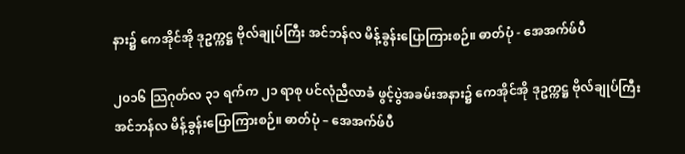နား၌ ကေအိုင်အို ဒုဥက္ကဋ္ဌ ဗိုလ်ချုပ်ကြီး အင်ဘန်လ မိန့်ခွန်းပြောကြားစဉ်။ ဓာတ်ပုံ - အေအက်ဖ်ပီ

၂၀၁၆ သြဂုတ်လ ၃၁ ရက်က ၂၁ ရာစု ပင်လုံညီလာခံ ဖွင့်ပွဲအခမ်းအနား၌ ကေအိုင်အို ဒုဥက္ကဋ္ဌ ဗိုလ်ချုပ်ကြီး အင်ဘန်လ မိန့်ခွန်းပြောကြားစဉ်။ ဓာတ်ပုံ – အေအက်ဖ်ပီ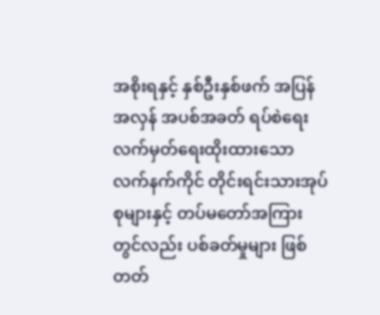အစိုးရနှင့် နှစ်ဦးနှစ်ဖက် အပြန်အလှန် အပစ်အခတ် ရပ်စဲရေး လက်မှတ်ရေးထိုးထားသော လက်နက်ကိုင် တိုင်းရင်းသားအုပ်စုများနှင့် တပ်မတော်အကြားတွင်လည်း ပစ်ခတ်မှုများ ဖြစ်တတ်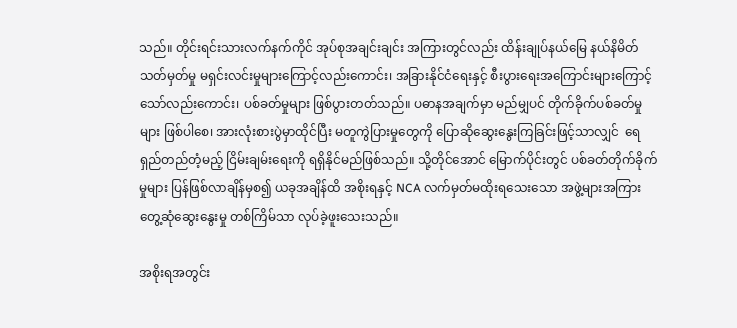သည်။ တိုင်းရင်းသားလက်နက်ကိုင် အုပ်စုအချင်းချင်း အကြားတွင်လည်း ထိန်းချုပ်နယ်မြေ နယ်နိမိတ်သတ်မှတ်မှု မရှင်းလင်းမှုများကြောင့်လည်းကောင်း၊ အခြားနိုင်ငံရေးနှင့် စီးပွားရေးအကြောင်းများကြောင့် သော်လည်းကောင်း၊ ပစ်ခတ်မှုများ ဖြစ်ပွားတတ်သည်။ ပဓာနအချက်မှာ မည်မျှပင် တိုက်ခိုက်ပစ်ခတ်မှုများ ဖြစ်ပါစေ၊ အားလုံးစားပွဲမှာထိုင်ပြီး မတူကွဲပြားမှုတွေကို ပြောဆိုဆွေးနွေးကြခြင်းဖြင့်သာလျှင်  ရေရှည်တည်တံ့မည့် ငြိမ်းချမ်းရေးကို ရရှိနိုင်မည်ဖြစ်သည်။ သို့တိုင်အောင် မြောက်ပိုင်းတွင် ပစ်ခတ်တိုက်ခိုက်မှုများ ပြန်ဖြစ်လာချိန်မှစ၍ ယခုအချိန်ထိ အစိုးရနှင့် NCA လက်မှတ်မထိုးရသေးသော အဖွဲ့များအကြား တွေ့ဆုံဆွေးနွေးမှု တစ်ကြိမ်သာ လုပ်ခဲ့ဖူးသေးသည်။

အစိုးရအတွင်း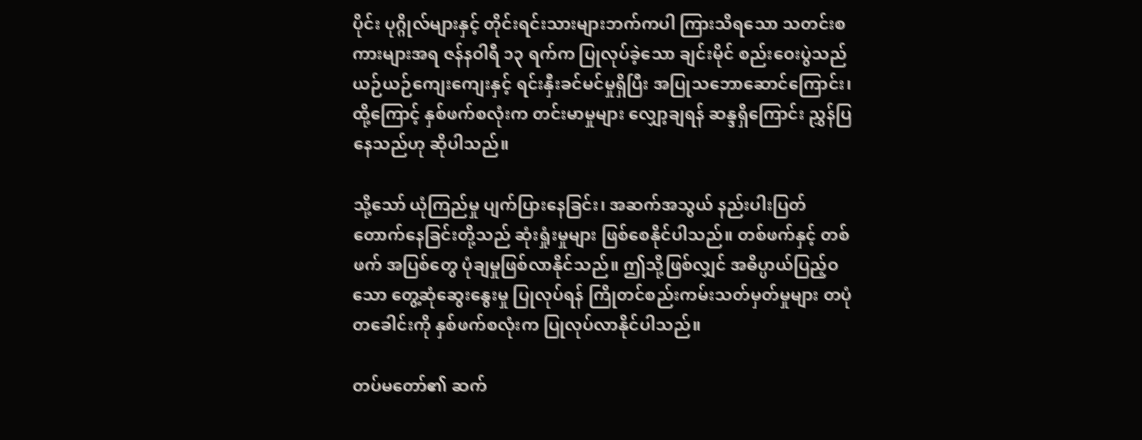ပိုင်း ပုဂ္ဂိုလ်များနှင့် တိုင်းရင်းသားများဘက်ကပါ ကြားသိရသော သတင်းစကားများအရ ဇန်နဝါရီ ၁၃ ရက်က ပြုလုပ်ခဲ့သော ချင်းမိုင် စည်းဝေးပွဲသည် ယဉ်ယဉ်ကျေးကျေးနှင့် ရင်းနှီးခင်မင်မှုရှိပြီး အပြုသဘောဆောင်ကြောင်း၊ ထို့ကြောင့် နှစ်ဖက်စလုံးက တင်းမာမှုများ လျှော့ချရန် ဆန္ဒရှိကြောင်း ညွှန်ပြနေသည်ဟု ဆိုပါသည်။

သို့သော် ယုံကြည်မှု ပျက်ပြားနေခြင်း၊ အဆက်အသွယ် နည်းပါးပြတ်တောက်နေခြင်းတို့သည် ဆုံးရှုံးမှုများ ဖြစ်စေနိုင်ပါသည်။ တစ်ဖက်နှင့် တစ်ဖက် အပြစ်တွေ ပုံချမှုဖြစ်လာနိုင်သည်။ ဤသို့ဖြစ်လျှင် အဓိပ္ပာယ်ပြည့်ဝသော တွေ့ဆုံဆွေးနွေးမှု ပြုလုပ်ရန် ကြိုတင်စည်းကမ်းသတ်မှတ်မှုများ တပုံတခေါင်းကို နှစ်ဖက်စလုံးက ပြုလုပ်လာနိုင်ပါသည်။

တပ်မတော်၏ ဆက်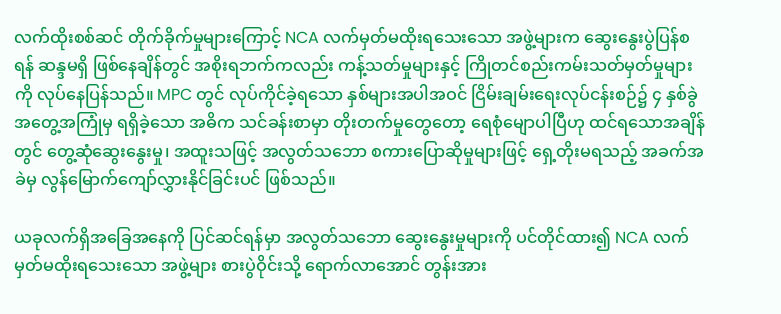လက်ထိုးစစ်ဆင် တိုက်ခိုက်မှုများကြောင့် NCA လက်မှတ်မထိုးရသေးသော အဖွဲ့များက ဆွေးနွေးပွဲပြန်စရန် ဆန္ဒမရှိ ဖြစ်နေချိန်တွင် အစိုးရဘက်ကလည်း ကန့်သတ်မှုများနှင့် ကြိုတင်စည်းကမ်းသတ်မှတ်မှုများကို လုပ်နေပြန်သည်။ MPC တွင် လုပ်ကိုင်ခဲ့ရသော နှစ်များအပါအဝင် ငြိမ်းချမ်းရေးလုပ်ငန်းစဉ်၌ ၄ နှစ်ခွဲအတွေ့အကြုံမှ ရရှိခဲ့သော အဓိက သင်ခန်းစာမှာ တိုးတက်မှုတွေတော့ ရေစုံမျောပါပြီဟု ထင်ရသောအချိန်တွင် တွေ့ဆုံဆွေးနွေးမှု၊ အထူးသဖြင့် အလွတ်သဘော စကားပြောဆိုမှုများဖြင့် ရှေ့တိုးမရသည့် အခက်အခဲမှ လွန်မြောက်ကျော်လွှားနိုင်ခြင်းပင် ဖြစ်သည်။

ယခုလက်ရှိအခြေအနေကို ပြင်ဆင်ရန်မှာ အလွတ်သဘော ဆွေးနွေးမှုများကို ပင်တိုင်ထား၍ NCA လက်မှတ်မထိုးရသေးသော အဖွဲ့များ စားပွဲဝိုင်းသို့ ရောက်လာအောင် တွန်းအား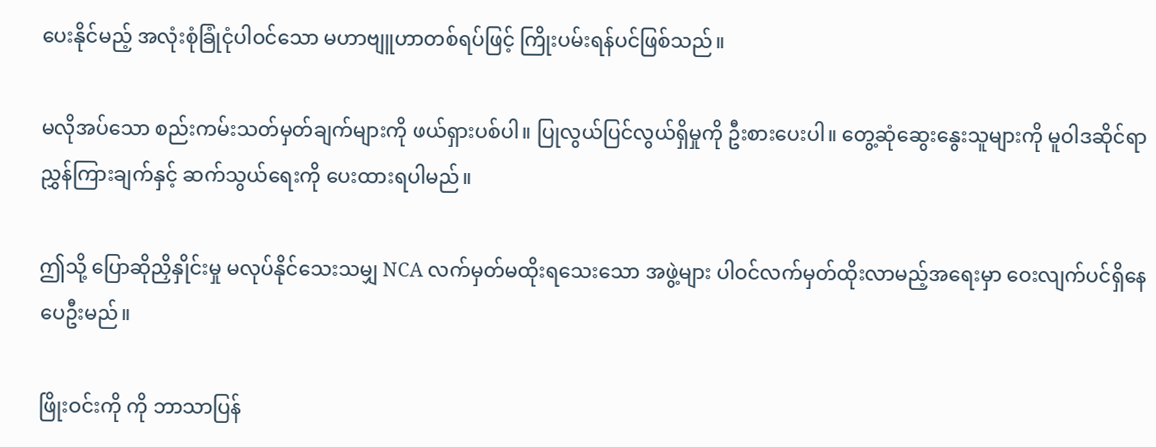ပေးနိုင်မည့် အလုံးစုံခြုံငုံပါဝင်သော မဟာဗျူဟာတစ်ရပ်ဖြင့် ကြိုးပမ်းရန်ပင်ဖြစ်သည်။

မလိုအပ်သော စည်းကမ်းသတ်မှတ်ချက်များကို ဖယ်ရှားပစ်ပါ။ ပြုလွယ်ပြင်လွယ်ရှိမှုကို ဦးစားပေးပါ။ တွေ့ဆုံဆွေးနွေးသူများကို မူဝါဒဆိုင်ရာ ညွှန်ကြားချက်နှင့် ဆက်သွယ်ရေးကို ပေးထားရပါမည်။

ဤသို့ ပြောဆိုညှိနှိုင်းမှု မလုပ်နိုင်သေးသမျှ NCA လက်မှတ်မထိုးရသေးသော အဖွဲ့များ ပါဝင်လက်မှတ်ထိုးလာမည့်အရေးမှာ ဝေးလျက်ပင်ရှိနေပေဦးမည်။

ဖြိုးဝင်းကို ကို ဘာသာပြန်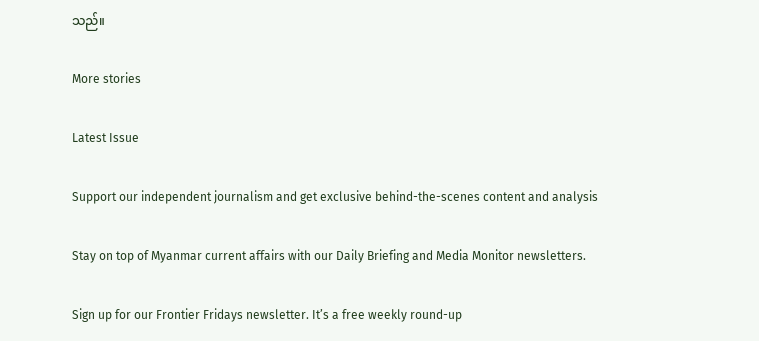သည်။

More stories

Latest Issue

Support our independent journalism and get exclusive behind-the-scenes content and analysis

Stay on top of Myanmar current affairs with our Daily Briefing and Media Monitor newsletters.

Sign up for our Frontier Fridays newsletter. It’s a free weekly round-up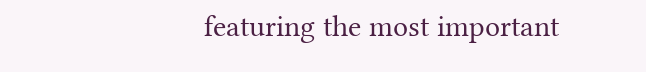featuring the most important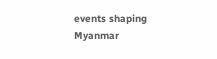events shaping Myanmar